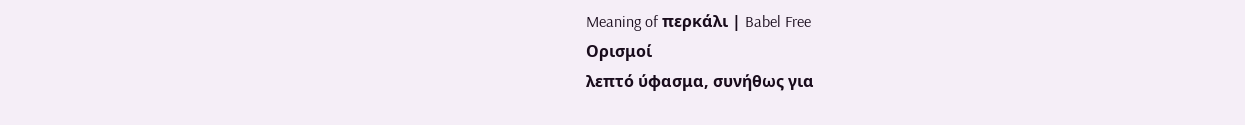Meaning of περκάλι | Babel Free
Ορισμοί
λεπτό ύφασμα, συνήθως για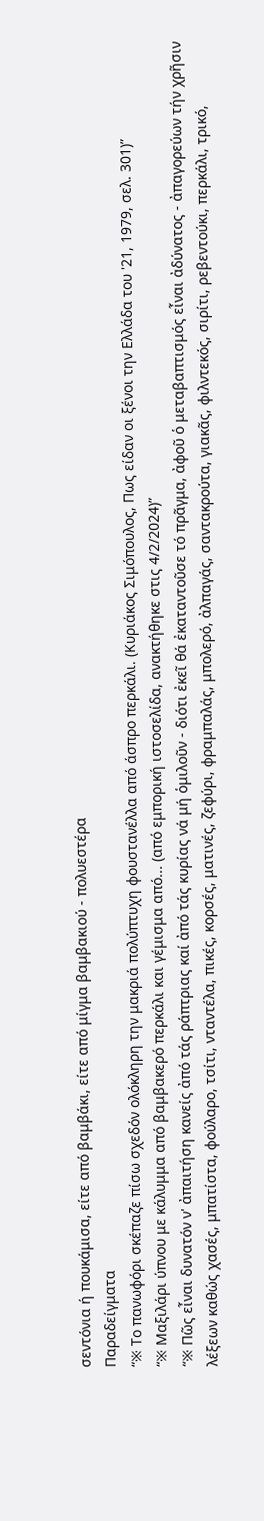σεντόνια ή πουκάμισα, είτε από βαμβάκι, είτε από μίγμα βαμβακιού - πολυεστέρα
Παραδείγματα
“※ Το πανωφόρι σκέπαζε πίσω σχεδόν ολόκληρη την μακριά πολύπτυχη φουστανέλλα από άσπρο περκάλι. (Κυριάκος Σιμόπουλος, Πως είδαν οι ξένοι την Ελλάδα του '21, 1979, σελ. 301)”
“※ Μαξιλάρι ύπνου με κάλυμμα από βαμβακερό περκάλι και γέμισμα από... (από εμπορική ιστοσελίδα, ανακτήθηκε στις 4/2/2024)”
“※ Πῶς εἶναι δυνατόν ν' ἀπαιτήση κανείς ἀπό τάς ράπτριας καί ἀπό τάς κυρίας νά μή ὁμιλοῦν - διότι ἐκεῖ θά ἐκαταντοῦσε τό πρᾶγμα, ἀφοῦ ὁ μεταβαπτισμός εἶναι ἀδύνατος - ἀπαγορεύων τήν χρῆσιν λέξεων καθώς χασές, μπατίστα, φούλαρο, τσίτι, νταντέλα, πικές, κορσές, ματινές, ζεφύρι, φραμπαλάς, μπολερό, ἀλπαγάς, σαντακρούτα, γιακᾶς, φιλντεκός, σιρίτι, ρεβεντούκι, περκάλι, τρικό,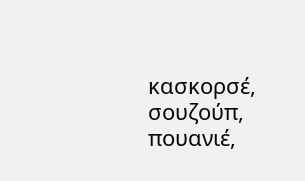κασκορσέ, σουζούπ, πουανιέ,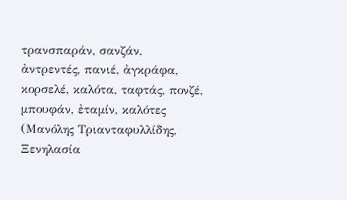τρανσπαράν, σανζάν, ἀντρεντές, πανιέ, ἀγκράφα, κορσελέ, καλότα, ταφτάς, πονζέ, μπουφάν, ἐταμίν, καλότες (Μανόλης Τριανταφυλλίδης, Ξενηλασία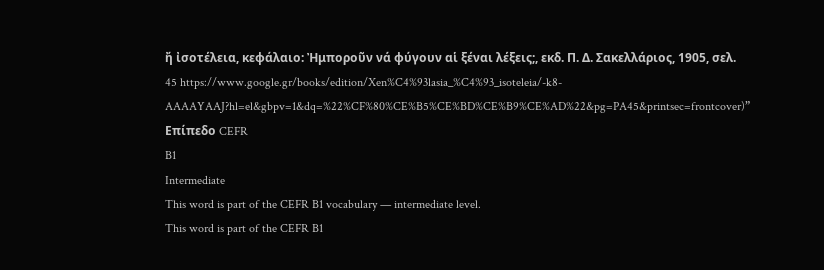ἤ ἰσοτέλεια, κεφάλαιο: Ἠμποροῦν νά φύγουν αἱ ξέναι λέξεις;, εκδ. Π. Δ. Σακελλάριος, 1905, σελ. 45 https://www.google.gr/books/edition/Xen%C4%93lasia_%C4%93_isoteleia/-k8-AAAAYAAJ?hl=el&gbpv=1&dq=%22%CF%80%CE%B5%CE%BD%CE%B9%CE%AD%22&pg=PA45&printsec=frontcover)”
Επίπεδο CEFR
B1
Intermediate
This word is part of the CEFR B1 vocabulary — intermediate level.
This word is part of the CEFR B1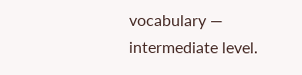vocabulary — intermediate level.